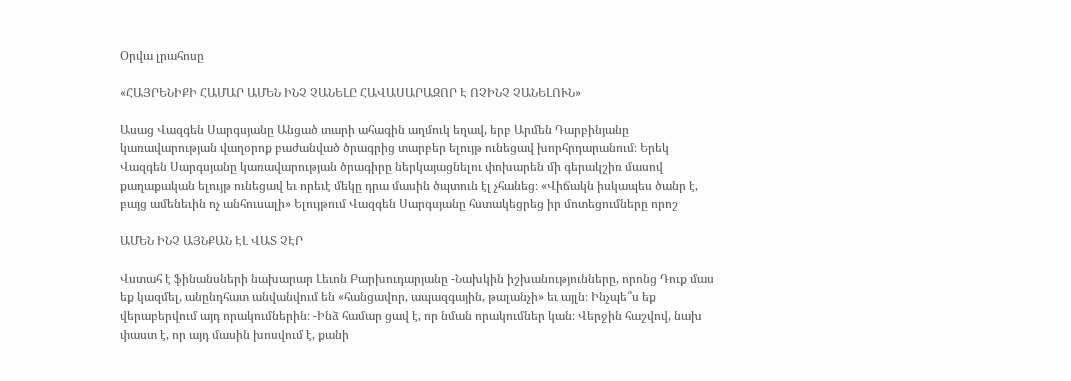Օրվա լրահոսը

«ՀԱՅՐԵՆԻՔԻ ՀԱՄԱՐ ԱՄԵՆ ԻՆՉ ՉԱՆԵԼԸ ՀԱՎԱՍԱՐԱԶՈՐ Է ՈՉԻՆՉ ՉԱՆԵԼՈՒՆ»

Ասաց Վազգեն Սարգսյանը Անցած տարի ահագին աղմուկ եղավ, երբ Արմեն Դարբինյանը կառավարության վաղօրոք բաժանված ծրագրից տարբեր ելույթ ունեցավ խորհրդարանում։ Երեկ Վազգեն Սարգսյանը կառավարության ծրագիրը ներկայացնելու փոխարեն մի գերակշիռ մասով քաղաքական ելույթ ունեցավ եւ որեւէ մեկը դրա մասին ծպտուն էլ չհանեց։ «Վիճակն իսկապես ծանր է, բայց ամենեւին ոչ անհուսալի» Ելույթում Վազգեն Սարգսյանը հստակեցրեց իր մոտեցումները որոշ

ԱՄԵՆ ԻՆՉ ԱՅՆՔԱՆ ԷԼ ՎԱՏ ՉԷՐ

Վստահ է ֆինանսների նախարար Լեւոն Բարխուդարյանը -Նախկին իշխանությունները, որոնց Դուք մաս եք կազմել, անընդհատ անվանվում են «հանցավոր, ապազգային, թալանչի» եւ այլն։ Ինչպե՞ս եք վերաբերվում այդ որակումներին։ -Ինձ համար ցավ է, որ նման որակումներ կան։ Վերջին հաշվով, նախ փաստ է, որ այդ մասին խոսվում է, քանի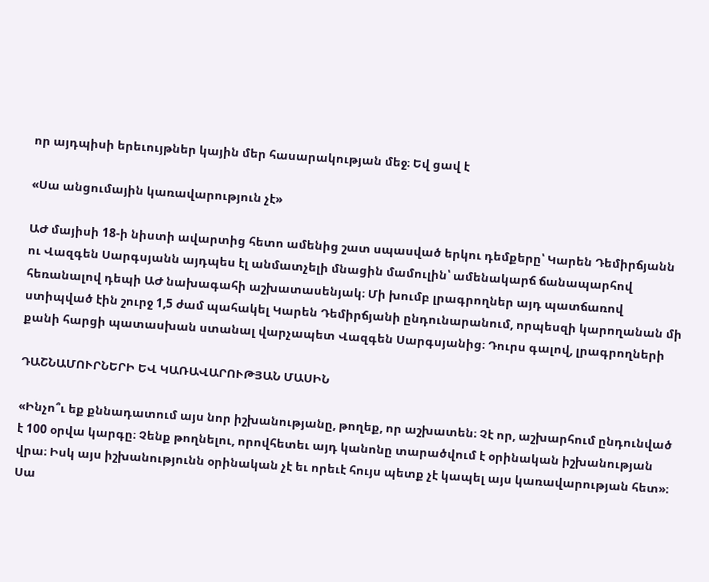որ այդպիսի երեւույթներ կային մեր հասարակության մեջ։ Եվ ցավ է

«Սա անցումային կառավարություն չէ»

ԱԺ մայիսի 18-ի նիստի ավարտից հետո ամենից շատ սպասված երկու դեմքերը՝ Կարեն Դեմիրճյանն ու Վազգեն Սարգսյանն այդպես էլ անմատչելի մնացին մամուլին՝ ամենակարճ ճանապարհով հեռանալով դեպի ԱԺ նախագահի աշխատասենյակ։ Մի խումբ լրագրողներ այդ պատճառով ստիպված էին շուրջ 1,5 ժամ պահակել Կարեն Դեմիրճյանի ընդունարանում, որպեսզի կարողանան մի քանի հարցի պատասխան ստանալ վարչապետ Վազգեն Սարգսյանից։ Դուրս գալով, լրագրողների

ԴԱՇՆԱՄՈՒՐՆԵՐԻ ԵՎ ԿԱՌԱՎԱՐՈՒԹՅԱՆ ՄԱՍԻՆ

«Ինչո՞ւ եք քննադատում այս նոր իշխանությանը, թողեք, որ աշխատեն։ Չէ որ, աշխարհում ընդունված է 100 օրվա կարգը։ Չենք թողնելու, որովհետեւ այդ կանոնը տարածվում է օրինական իշխանության վրա։ Իսկ այս իշխանությունն օրինական չէ եւ որեւէ հույս պետք չէ կապել այս կառավարության հետ»։ Սա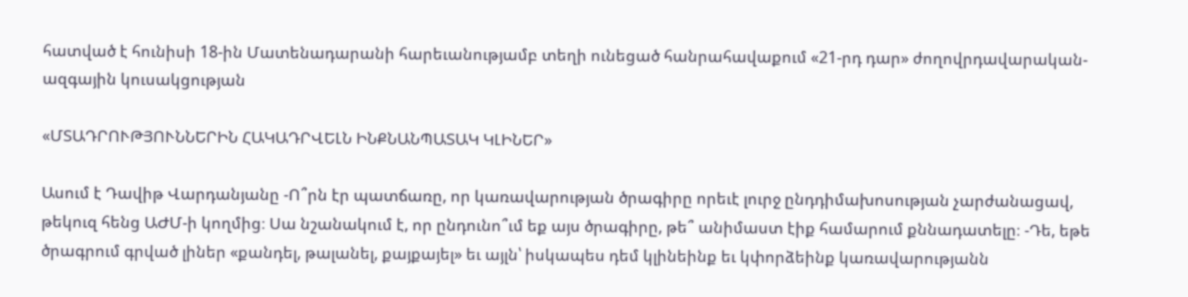հատված է հունիսի 18-ին Մատենադարանի հարեւանությամբ տեղի ունեցած հանրահավաքում «21-րդ դար» ժողովրդավարական-ազգային կուսակցության

«ՄՏԱԴՐՈՒԹՅՈՒՆՆԵՐԻՆ ՀԱԿԱԴՐՎԵԼՆ ԻՆՔՆԱՆՊԱՏԱԿ ԿԼԻՆԵՐ»

Ասում է Դավիթ Վարդանյանը -Ո՞րն էր պատճառը, որ կառավարության ծրագիրը որեւէ լուրջ ընդդիմախոսության չարժանացավ, թեկուզ հենց ԱԺՄ-ի կողմից։ Սա նշանակում է, որ ընդունո՞ւմ եք այս ծրագիրը, թե՞ անիմաստ էիք համարում քննադատելը։ -Դե, եթե ծրագրում գրված լիներ «քանդել, թալանել, քայքայել» եւ այլն՝ իսկապես դեմ կլինեինք եւ կփորձեինք կառավարությանն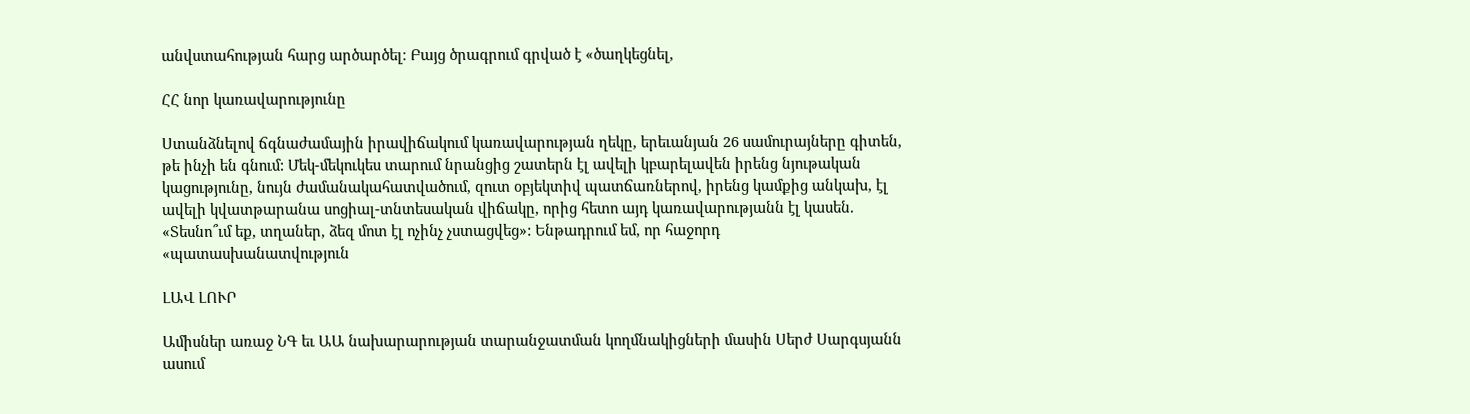անվստահության հարց արծարծել։ Բայց ծրագրում գրված է «ծաղկեցնել,

ՀՀ նոր կառավարությունը

Ստանձնելով ճգնաժամային իրավիճակում կառավարության ղեկը, երեւանյան 26 սամուրայները գիտեն, թե ինչի են գնում: Մեկ-մեկուկես տարում նրանցից շատերն էլ ավելի կբարելավեն իրենց նյութական կացությունը, նույն ժամանակահատվածում, զուտ օբյեկտիվ պատճառներով, իրենց կամքից անկախ, էլ ավելի կվատթարանա սոցիալ-տնտեսական վիճակը, որից հետո այդ կառավարությանն էլ կասեն. «Տեսնո՞ւմ եք, տղաներ, ձեզ մոտ էլ ոչինչ չստացվեց»: Ենթադրում եմ, որ հաջորդ «պատասխանատվություն

ԼԱՎ ԼՈՒՐ

Ամիսներ առաջ ՆԳ եւ ԱԱ նախարարության տարանջատման կողմնակիցների մասին Սերժ Սարգսյանն ասում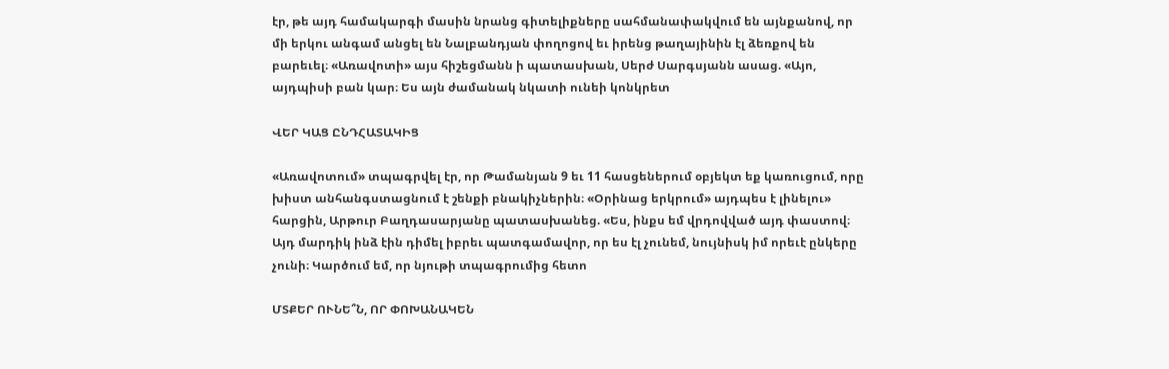էր, թե այդ համակարգի մասին նրանց գիտելիքները սահմանափակվում են այնքանով, որ մի երկու անգամ անցել են Նալբանդյան փողոցով եւ իրենց թաղայինին էլ ձեռքով են բարեւել։ «Առավոտի» այս հիշեցմանն ի պատասխան, Սերժ Սարգսյանն ասաց. «Այո, այդպիսի բան կար։ Ես այն ժամանակ նկատի ունեի կոնկրետ

ՎԵՐ ԿԱՑ ԸՆԴՀԱՏԱԿԻՑ

«Առավոտում» տպագրվել էր, որ Թամանյան 9 եւ 11 հասցեներում օբյեկտ եք կառուցում, որը խիստ անհանգստացնում է շենքի բնակիչներին։ «Օրինաց երկրում» այդպես է լինելու» հարցին, Արթուր Բաղդասարյանը պատասխանեց. «Ես, ինքս եմ վրդովված այդ փաստով։ Այդ մարդիկ ինձ էին դիմել իբրեւ պատգամավոր, որ ես էլ չունեմ, նույնիսկ իմ որեւէ ընկերը չունի։ Կարծում եմ, որ նյութի տպագրումից հետո

ՄՏՔԵՐ ՈՒՆԵ՞Ն, ՈՐ ՓՈԽԱՆԱԿԵՆ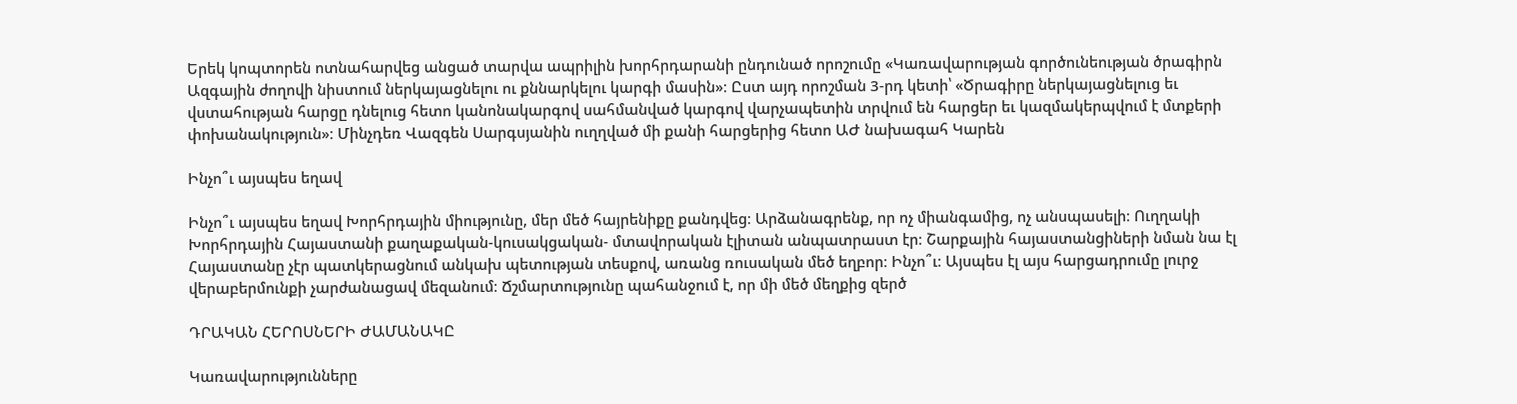Երեկ կոպտորեն ոտնահարվեց անցած տարվա ապրիլին խորհրդարանի ընդունած որոշումը «Կառավարության գործունեության ծրագիրն Ազգային ժողովի նիստում ներկայացնելու ու քննարկելու կարգի մասին»։ Ըստ այդ որոշման 3-րդ կետի՝ «Ծրագիրը ներկայացնելուց եւ վստահության հարցը դնելուց հետո կանոնակարգով սահմանված կարգով վարչապետին տրվում են հարցեր եւ կազմակերպվում է մտքերի փոխանակություն»։ Մինչդեռ Վազգեն Սարգսյանին ուղղված մի քանի հարցերից հետո ԱԺ նախագահ Կարեն

Ինչո՞ւ այսպես եղավ

Ինչո՞ւ այսպես եղավ Խորհրդային միությունը, մեր մեծ հայրենիքը քանդվեց։ Արձանագրենք, որ ոչ միանգամից, ոչ անսպասելի։ Ուղղակի Խորհրդային Հայաստանի քաղաքական-կուսակցական- մտավորական էլիտան անպատրաստ էր։ Շարքային հայաստանցիների նման նա էլ Հայաստանը չէր պատկերացնում անկախ պետության տեսքով, առանց ռուսական մեծ եղբոր։ Ինչո՞ւ։ Այսպես էլ այս հարցադրումը լուրջ վերաբերմունքի չարժանացավ մեզանում։ Ճշմարտությունը պահանջում է, որ մի մեծ մեղքից զերծ

ԴՐԱԿԱՆ ՀԵՐՈՍՆԵՐԻ ԺԱՄԱՆԱԿԸ

Կառավարությունները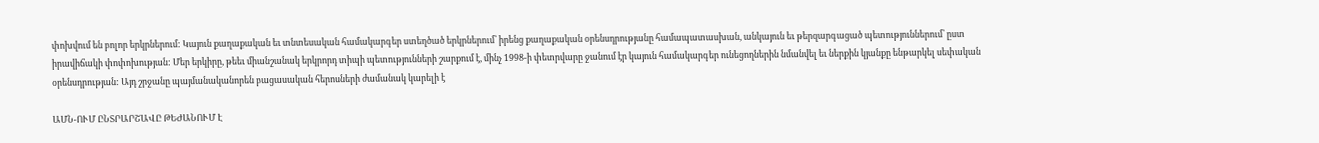փոխվում են բոլոր երկրներում: Կայուն քաղաքական եւ տնտեսական համակարգեր ստեղծած երկրներում՝ իրենց քաղաքական օրենսդրությանը համապատասխան, անկայուն եւ թերզարգացած պետություններում՝ ըստ իրավիճակի փոփոխության: Մեր երկիրը, թեեւ միանշանակ երկրորդ տիպի պետությունների շարքում է, մինչ 1998-ի փետրվարը ջանում էր կայուն համակարգեր ունեցողներին նմանվել եւ ներքին կյանքը ենթարկել սեփական օրենսդրության: Այդ շրջանը պայմանականորեն բացասական հերոսների ժամանակ կարելի է

ԱՄՆ-ՈՒՄ ԸՆՏՐԱՐՇԱՎԸ ԹԵԺԱՆՈՒՄ Է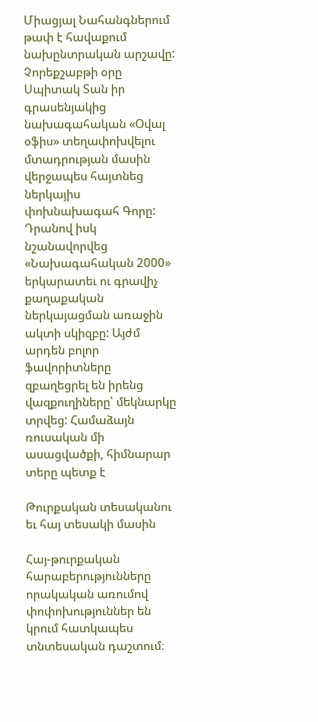Միացյալ Նահանգներում թափ է հավաքում նախընտրական արշավը: Չորեքշաբթի օրը Սպիտակ Տան իր գրասենյակից նախագահական «Օվալ օֆիս» տեղափոխվելու մտադրության մասին վերջապես հայտնեց ներկայիս փոխնախագահ Գորը: Դրանով իսկ նշանավորվեց «Նախագահական 2000» երկարատեւ ու գրավիչ քաղաքական ներկայացման առաջին ակտի սկիզբը: Այժմ արդեն բոլոր ֆավորիտները զբաղեցրել են իրենց վազքուղիները՝ մեկնարկը տրվեց: Համաձայն ռուսական մի ասացվածքի, հիմնարար տերը պետք է

Թուրքական տեսականու եւ հայ տեսակի մասին

Հայ-թուրքական հարաբերությունները որակական առումով փոփոխություններ են կրում հատկապես տնտեսական դաշտում։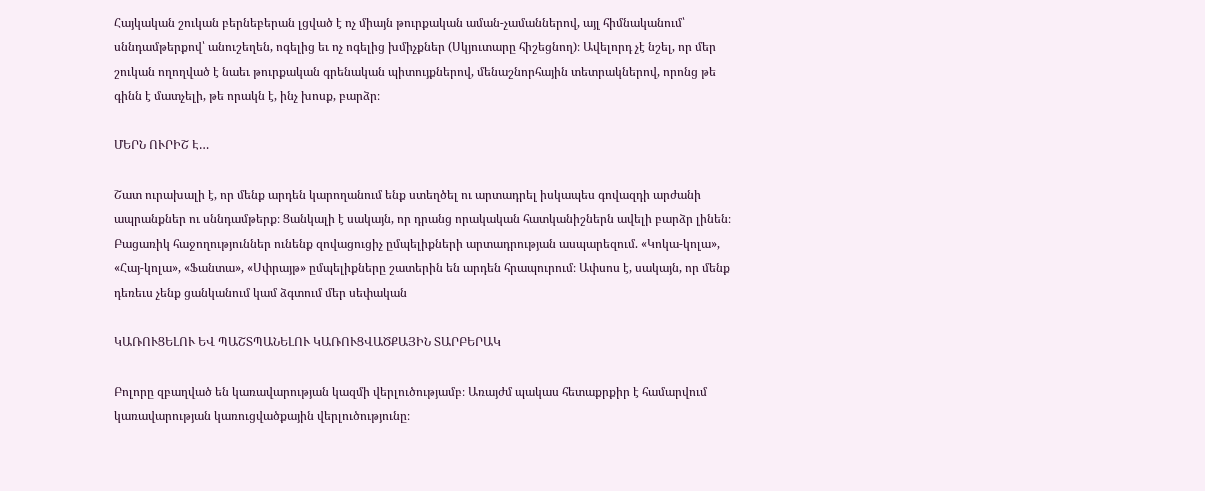Հայկական շուկան բերնեբերան լցված է ոչ միայն թուրքական աման-չամաններով, այլ հիմնականում՝ սննդամթերքով՝ անուշեղեն, ոգելից եւ ոչ ոգելից խմիչքներ (Սկյուտարը հիշեցնող)։ Ավելորդ չէ նշել, որ մեր շուկան ողողված է նաեւ թուրքական գրենական պիտույքներով, մենաշնորհային տետրակներով, որոնց թե գինն է մատչելի, թե որակն է, ինչ խոսք, բարձր։

ՄԵՐՆ ՈՒՐԻՇ Է…

Շատ ուրախալի է, որ մենք արդեն կարողանում ենք ստեղծել ու արտադրել իսկապես գովազդի արժանի ապրանքներ ու սննդամթերք։ Ցանկալի է սակայն, որ դրանց որակական հատկանիշներն ավելի բարձր լինեն։ Բացառիկ հաջողություններ ունենք զովացուցիչ ըմպելիքների արտադրության ասպարեզում. «Կոկա-կոլա», «Հայ-կոլա», «Ֆանտա», «Սփրայթ» ըմպելիքները շատերին են արդեն հրապուրում։ Ափսոս է, սակայն, որ մենք դեռեւս չենք ցանկանում կամ ձգտում մեր սեփական

ԿԱՌՈՒՑԵԼՈՒ ԵՎ ՊԱՇՏՊԱՆԵԼՈՒ ԿԱՌՈՒՑՎԱԾՔԱՅԻՆ ՏԱՐԲԵՐԱԿ

Բոլորը զբաղված են կառավարության կազմի վերլուծությամբ։ Առայժմ պակաս հետաքրքիր է համարվում կառավարության կառուցվածքային վերլուծությունը։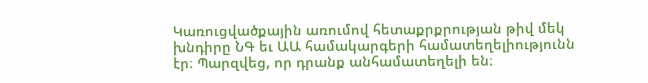Կառուցվածքային առումով հետաքրքրության թիվ մեկ խնդիրը ՆԳ եւ ԱԱ համակարգերի համատեղելիությունն էր։ Պարզվեց, որ դրանք անհամատեղելի են։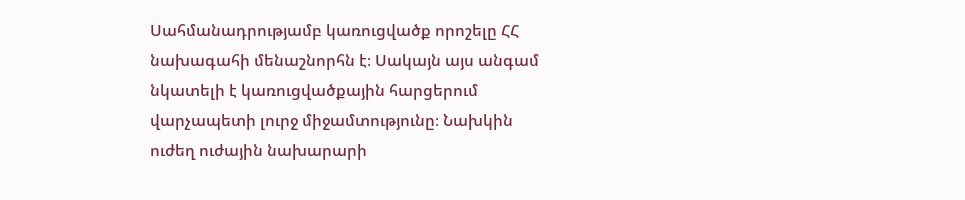Սահմանադրությամբ կառուցվածք որոշելը ՀՀ նախագահի մենաշնորհն է։ Սակայն այս անգամ նկատելի է կառուցվածքային հարցերում վարչապետի լուրջ միջամտությունը։ Նախկին ուժեղ ուժային նախարարի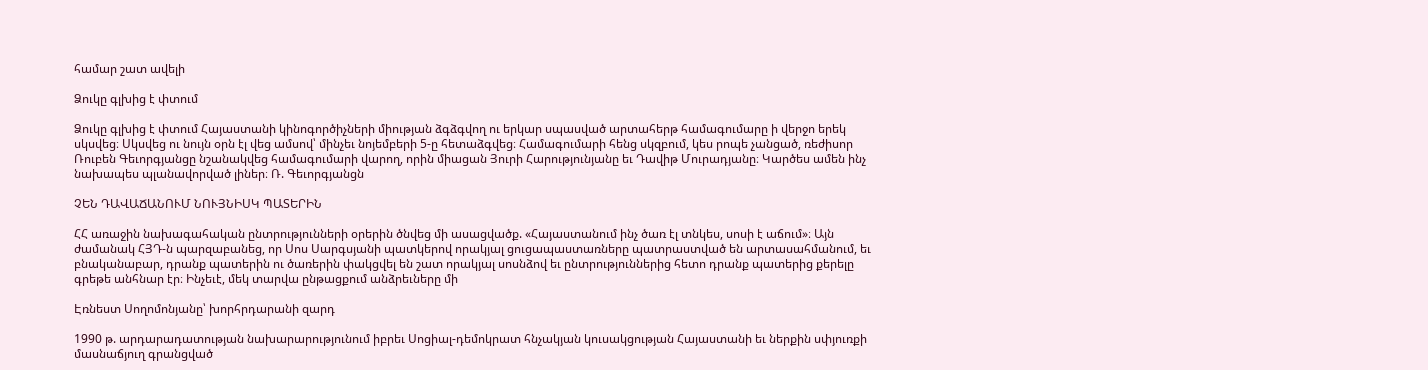համար շատ ավելի

Ձուկը գլխից է փտում

Ձուկը գլխից է փտում Հայաստանի կինոգործիչների միության ձգձգվող ու երկար սպասված արտահերթ համագումարը ի վերջո երեկ սկսվեց։ Սկսվեց ու նույն օրն էլ վեց ամսով՝ մինչեւ նոյեմբերի 5-ը հետաձգվեց։ Համագումարի հենց սկզբում, կես րոպե չանցած, ռեժիսոր Ռուբեն Գեւորգյանցը նշանակվեց համագումարի վարող, որին միացան Յուրի Հարությունյանը եւ Դավիթ Մուրադյանը։ Կարծես ամեն ինչ նախապես պլանավորված լիներ։ Ռ. Գեւորգյանցն

ՉԵՆ ԴԱՎԱՃԱՆՈՒՄ ՆՈՒՅՆԻՍԿ ՊԱՏԵՐԻՆ

ՀՀ առաջին նախագահական ընտրությունների օրերին ծնվեց մի ասացվածք. «Հայաստանում ինչ ծառ էլ տնկես, սոսի է աճում»։ Այն ժամանակ ՀՅԴ-ն պարզաբանեց, որ Սոս Սարգսյանի պատկերով որակյալ ցուցապաստառները պատրաստված են արտասահմանում, եւ բնականաբար, դրանք պատերին ու ծառերին փակցվել են շատ որակյալ սոսնձով եւ ընտրություններից հետո դրանք պատերից քերելը գրեթե անհնար էր։ Ինչեւէ, մեկ տարվա ընթացքում անձրեւները մի

Էռնեստ Սողոմոնյանը՝ խորհրդարանի զարդ

1990 թ. արդարադատության նախարարությունում իբրեւ Սոցիալ-դեմոկրատ հնչակյան կուսակցության Հայաստանի եւ ներքին սփյուռքի մասնաճյուղ գրանցված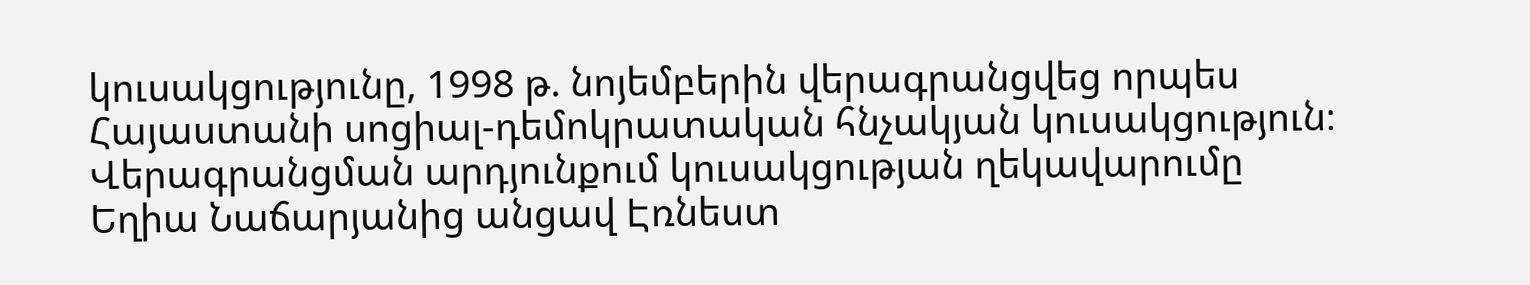կուսակցությունը, 1998 թ. նոյեմբերին վերագրանցվեց որպես Հայաստանի սոցիալ-դեմոկրատական հնչակյան կուսակցություն։ Վերագրանցման արդյունքում կուսակցության ղեկավարումը Եղիա Նաճարյանից անցավ Էռնեստ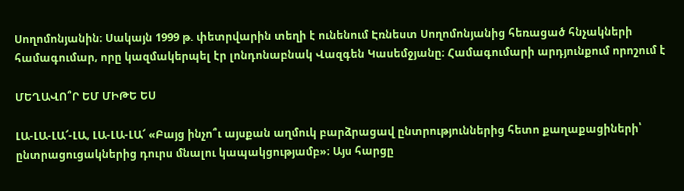Սողոմոնյանին։ Սակայն 1999 թ. փետրվարին տեղի է ունենում Էռնեստ Սողոմոնյանից հեռացած հնչակների համագումար, որը կազմակերպել էր լոնդոնաբնակ Վազգեն Կասեմջյանը։ Համագումարի արդյունքում որոշում է

ՄԵՂԱՎՈ՞Ր ԵՄ ՄԻԹԵ ԵՍ

ԼԱ-ԼԱ-ԼԱ՜-ԼԱ, ԼԱ-ԼԱ-ԼԱ՜ «Բայց ինչո՞ւ այսքան աղմուկ բարձրացավ ընտրություններից հետո քաղաքացիների՝ ընտրացուցակներից դուրս մնալու կապակցությամբ»։ Այս հարցը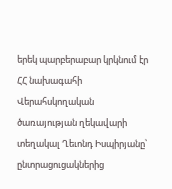երեկ պարբերաբար կրկնում էր ՀՀ նախագահի Վերահսկողական ծառայության ղեկավարի տեղակալ Ղեւոնդ Իսպիրյանը՝ ընտրացուցակներից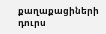քաղաքացիների դուրս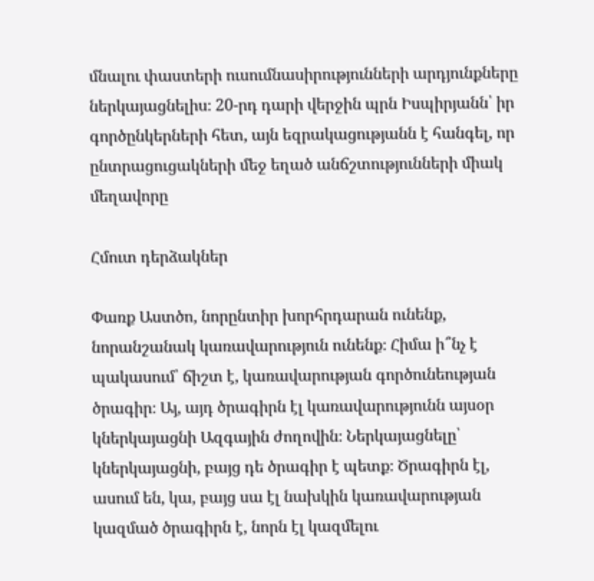մնալու փաստերի ուսումնասիրությունների արդյունքները ներկայացնելիս։ 20-րդ դարի վերջին պրն Իսպիրյանն՝ իր գործընկերների հետ, այն եզրակացությանն է հանգել, որ ընտրացուցակների մեջ եղած անճշտությունների միակ մեղավորը

Հմուտ դերձակներ

Փառք Աստծո, նորընտիր խորհրդարան ունենք, նորանշանակ կառավարություն ունենք։ Հիմա ի՞նչ է պակասում՝ ճիշտ է, կառավարության գործունեության ծրագիր։ Այ, այդ ծրագիրն էլ կառավարությունն այսօր կներկայացնի Ազգային ժողովին։ Ներկայացնելը՝ կներկայացնի, բայց դե ծրագիր է պետք։ Ծրագիրն էլ, ասում են, կա, բայց սա էլ նախկին կառավարության կազմած ծրագիրն է, նորն էլ կազմելու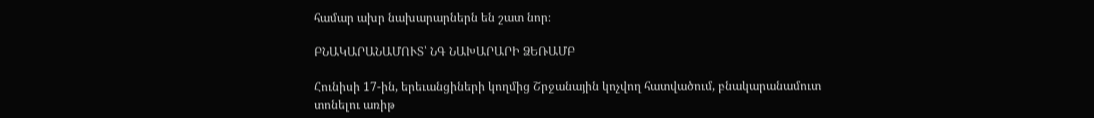համար ախր նախարարներն են շատ նոր։

ԲՆԱԿԱՐԱՆԱՄՈՒՏ՝ ՆԳ ՆԱԽԱՐԱՐԻ ՁԵՌԱՄԲ

Հունիսի 17-ին, երեւանցիների կողմից Շրջանային կոչվող հատվածում, բնակարանամուտ տոնելու առիթ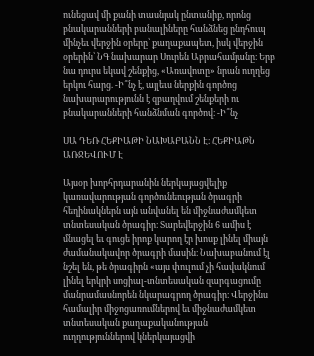ունեցավ մի քանի տասնյակ ընտանիք, որոնց բնակարանների բանալիները հանձնեց ընդհուպ մինչեւ վերջին օրերը՝ քաղաքապետ, իսկ վերջին օրերին՝ ՆԳ նախարար Սուրեն Աբրահամյանը։ Երբ նա դուրս եկավ շենքից, «Առավոտը» նրան ուղղեց երկու հարց. -Ի՞նչ է, այլեւս ներքին գործոց նախարարությունն է զբաղվում շենքերի ու բնակարանների հանձնման գործով։ -Ի՞նչ

ՍԱ ԴԵՌ ՀԵՔԻԱԹԻ ՆԱԽԱԲԱՆՆ Է։ ՀԵՔԻԱԹՆ ԱՌՋԵՎՈՒՄ Է

Այսօր խորհրդարանին ներկայացվելիք կառավարության գործունեության ծրագրի հեղինակներն այն անվանել են միջնաժամկետ տնտեսական ծրագիր։ Տարեվերջին 6 ամիս է մնացել եւ գուցե իրոք կարող էր խոսք լինել միայն ժամանակավոր ծրագրի մասին։ Նախաբանում էլ նշել են, թե ծրագիրն «այս փուլում չի հավակնում լինել երկրի սոցիալ-տնտեսական զարգացումը մանրամասնորեն նկարագրող ծրագիր։ Վերջինս համալիր միջոցառումներով եւ միջնաժամկետ տնտեսական քաղաքականության ուղղություններով կներկայացվի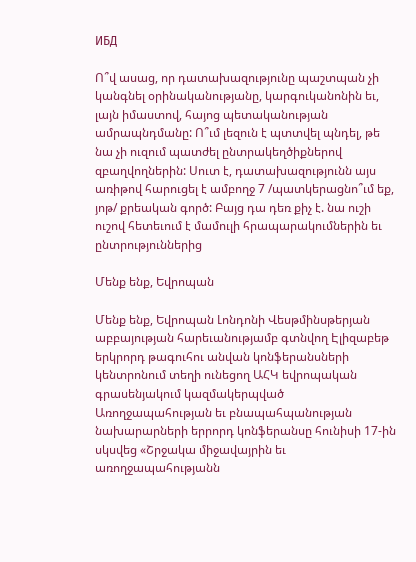ИБД

Ո՞վ ասաց, որ դատախազությունը պաշտպան չի կանգնել օրինականությանը, կարգուկանոնին եւ, լայն իմաստով, հայոց պետականության ամրապնդմանը: Ո՞ւմ լեզուն է պտտվել պնդել, թե նա չի ուզում պատժել ընտրակեղծիքներով զբաղվողներին: Սուտ է, դատախազությունն այս առիթով հարուցել է ամբողջ 7 /պատկերացնո՞ւմ եք, յոթ/ քրեական գործ: Բայց դա դեռ քիչ է. նա ուշի ուշով հետեւում է մամուլի հրապարակումներին եւ ընտրություններից

Մենք ենք, Եվրոպան

Մենք ենք, Եվրոպան Լոնդոնի Վեսթմինսթերյան աբբայության հարեւանությամբ գտնվող Էլիզաբեթ երկրորդ թագուհու անվան կոնֆերանսների կենտրոնում տեղի ունեցող ԱՀԿ եվրոպական գրասենյակում կազմակերպված Առողջապահության եւ բնապահպանության նախարարների երրորդ կոնֆերանսը հունիսի 17-ին սկսվեց «Շրջակա միջավայրին եւ առողջապահությանն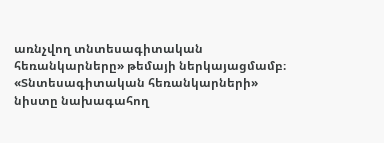առնչվող տնտեսագիտական հեռանկարները» թեմայի ներկայացմամբ։ «Տնտեսագիտական հեռանկարների» նիստը նախագահող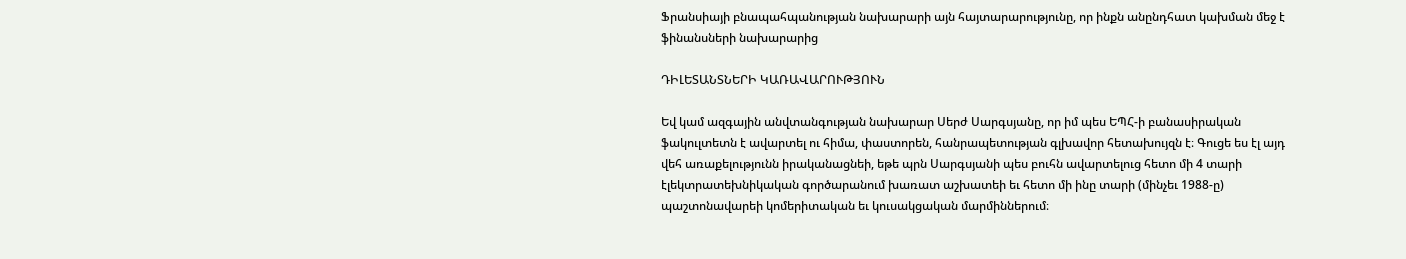Ֆրանսիայի բնապահպանության նախարարի այն հայտարարությունը, որ ինքն անընդհատ կախման մեջ է ֆինանսների նախարարից

ԴԻԼԵՏԱՆՏՆԵՐԻ ԿԱՌԱՎԱՐՈՒԹՅՈՒՆ

Եվ կամ ազգային անվտանգության նախարար Սերժ Սարգսյանը, որ իմ պես ԵՊՀ-ի բանասիրական ֆակուլտետն է ավարտել ու հիմա, փաստորեն, հանրապետության գլխավոր հետախույզն է։ Գուցե ես էլ այդ վեհ առաքելությունն իրականացնեի, եթե պրն Սարգսյանի պես բուհն ավարտելուց հետո մի 4 տարի էլեկտրատեխնիկական գործարանում խառատ աշխատեի եւ հետո մի ինը տարի (մինչեւ 1988-ը) պաշտոնավարեի կոմերիտական եւ կուսակցական մարմիններում։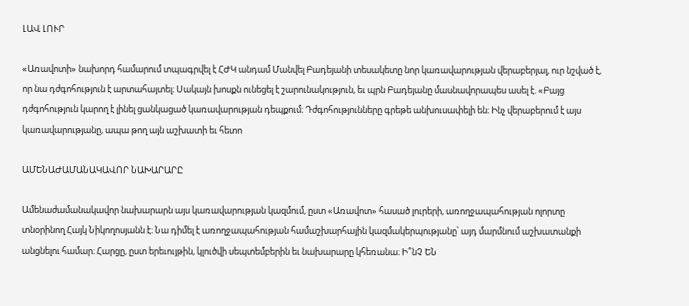ԼԱՎ ԼՈՒՐ

«Առավոտի» նախորդ համարում տպագրվել է ՀԺԿ անդամ Մանվել Բադեյանի տեսակետը նոր կառավարության վերաբերյալ, ուր նշված է, որ նա դժգոհություն է արտահայտել։ Սակայն խոսքն ունեցել է շարունակություն, եւ պրն Բադեյանը մասնավորապես ասել է. «Բայց դժգոհություն կարող է լինել ցանկացած կառավարության դեպքում։ Դժգոհությունները գրեթե անխուսափելի են։ Ինչ վերաբերում է այս կառավարությանը, ապա թող այն աշխատի եւ հետո

ԱՄԵՆԱԺԱՄԱՆԱԿԱՎՈՐ ՆԱԽԱՐԱՐԸ

Ամենաժամանակավոր նախարարն այս կառավարության կազմում, ըստ «Առավոտ» հասած լուրերի, առողջապահության ոլորտը տնօրինող Հայկ Նիկողոսյանն է։ Նա դիմել է առողջապահության համաշխարհային կազմակերպությանը՝ այդ մարմնում աշխատանքի անցնելու համար։ Հարցը, ըստ երեւույթին, կլուծվի սեպտեմբերին եւ նախարարը կհեռանա։ Ի՞նՉ ԵՆ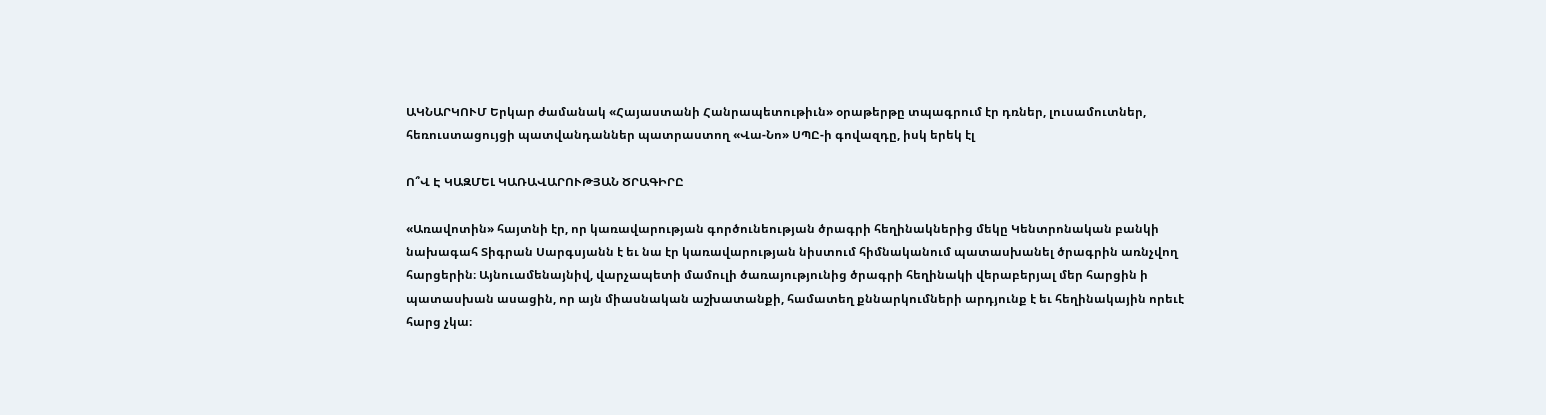ԱԿՆԱՐԿՈՒՄ Երկար ժամանակ «Հայաստանի Հանրապետութիւն» օրաթերթը տպագրում էր դռներ, լուսամուտներ, հեռուստացույցի պատվանդաններ պատրաստող «Վա-Նո» ՍՊԸ-ի գովազդը, իսկ երեկ էլ

Ո՞Վ Է ԿԱԶՄԵԼ ԿԱՌԱՎԱՐՈՒԹՅԱՆ ԾՐԱԳԻՐԸ

«Առավոտին» հայտնի էր, որ կառավարության գործունեության ծրագրի հեղինակներից մեկը Կենտրոնական բանկի նախագահ Տիգրան Սարգսյանն է եւ նա էր կառավարության նիստում հիմնականում պատասխանել ծրագրին առնչվող հարցերին։ Այնուամենայնիվ, վարչապետի մամուլի ծառայությունից ծրագրի հեղինակի վերաբերյալ մեր հարցին ի պատասխան ասացին, որ այն միասնական աշխատանքի, համատեղ քննարկումների արդյունք է եւ հեղինակային որեւէ հարց չկա։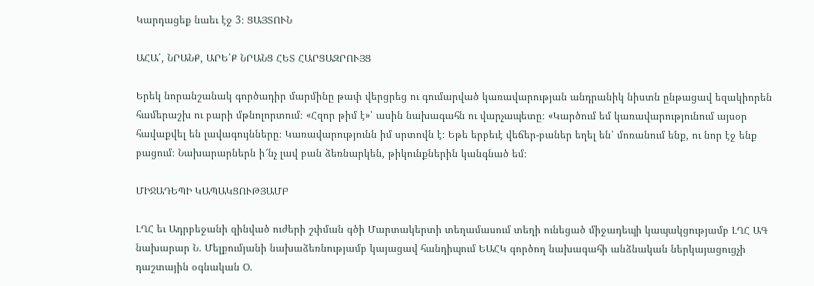Կարդացեք նաեւ էջ 3։ ՑԱՅՏՈՒՆ

ԱՀԱ՛, ՆՐԱՆՔ, ԱՐԵ՛Ք ՆՐԱՆՑ ՀԵՏ ՀԱՐՑԱԶՐՈՒՅՑ

Երեկ նորանշանակ գործադիր մարմինը թափ վերցրեց ու գումարված կառավարության անդրանիկ նիստն ընթացավ եզակիորեն համերաշխ ու բարի մթնոլորտում։ «Հզոր թիմ է»՝ ասին նախագահն ու վարչապետը։ «Կարծում եմ կառավարությունում այսօր հավաքվել են լավագույնները։ Կառավարությունն իմ սրտովն է։ Եթե երբեւէ վեճեր-բաներ եղել են՝ մոռանում ենք, ու նոր էջ ենք բացում։ Նախարարներն ի՜նչ լավ բան ձեռնարկեն, թիկունքներին կանգնած եմ։

ՄԻՋԱԴԵՊԻ ԿԱՊԱԿՑՈՒԹՅԱՄԲ

ԼՂՀ եւ Ադրբեջանի զինված ուժերի շփման գծի Մարտակերտի տեղամասում տեղի ունեցած միջադեպի կապակցությամբ ԼՂՀ ԱԳ նախարար Ն. Մելքումյանի նախաձեռնությամբ կայացավ հանդիպում ԵԱՀԿ գործող նախագահի անձնական ներկայացուցչի դաշտային օգնական Օ.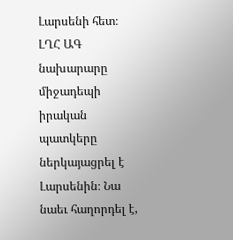Լարսենի հետ։ ԼՂՀ ԱԳ նախարարը միջադեպի իրական պատկերը ներկայացրել է Լարսենին։ Նա նաեւ հաղորդել է,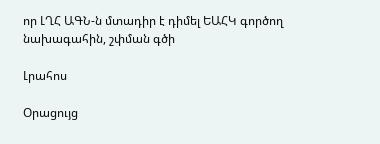որ ԼՂՀ ԱԳՆ-ն մտադիր է դիմել ԵԱՀԿ գործող նախագահին, շփման գծի

Լրահոս

Օրացույց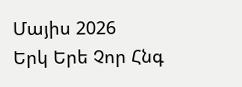Մայիս 2026
Երկ Երե Չոր Հնգ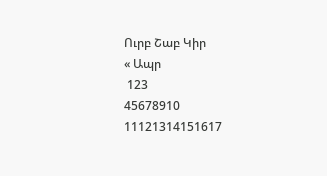Ուրբ Շաբ Կիր
« Ապր
 123
45678910
11121314151617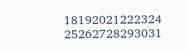18192021222324
25262728293031